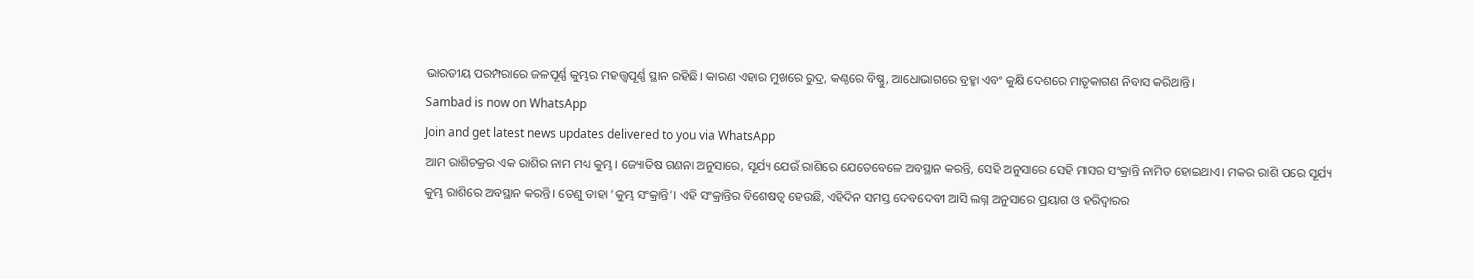ଭାରତୀୟ ପରମ୍ପରାରେ ଜଳପୂର୍ଣ୍ଣ କୁମ୍ଭର ମହତ୍ତ୍ୱପୂର୍ଣ୍ଣ ସ୍ଥାନ ରହିଛି। କାରଣ ଏହାର ମୁଖରେ ରୁଦ୍ର, କଣ୍ଠରେ ବିଷ୍ଣୁ, ଆଧୋଭାଗରେ ବ୍ରହ୍ମା ଏବଂ କୁକ୍ଷି ଦେଶରେ ମାତୃକାଗଣ ନିବାସ କରିଥାନ୍ତି।
Sambad is now on WhatsApp
Join and get latest news updates delivered to you via WhatsApp
ଆମ ରାଶିଚକ୍ରର ଏକ ରାଶିର ନାମ ମଧ୍ୟ କୁମ୍ଭ। ଜ୍ୟୋତିଷ ଗଣନା ଅନୁସାରେ, ସୂର୍ଯ୍ୟ ଯେଉଁ ରାଶିରେ ଯେତେବେଳେ ଅବସ୍ଥାନ କରନ୍ତି, ସେହି ଅନୁସାରେ ସେହି ମାସର ସଂକ୍ରାନ୍ତି ନାମିତ ହୋଇଥାଏ। ମକର ରାଶି ପରେ ସୂର୍ଯ୍ୟ କୁମ୍ଭ ରାଶିରେ ଅବସ୍ଥାନ କରନ୍ତି। ତେଣୁ ତାହା ‘କୁମ୍ଭ ସଂକ୍ରାନ୍ତି’। ଏହି ସଂକ୍ରାନ୍ତିର ବିଶେଷତ୍ୱ ହେଉଛି, ଏହିଦିନ ସମସ୍ତ ଦେବଦେବୀ ଆସି ଲଗ୍ନ ଅନୁସାରେ ପ୍ରୟାଗ ଓ ହରିଦ୍ୱାରର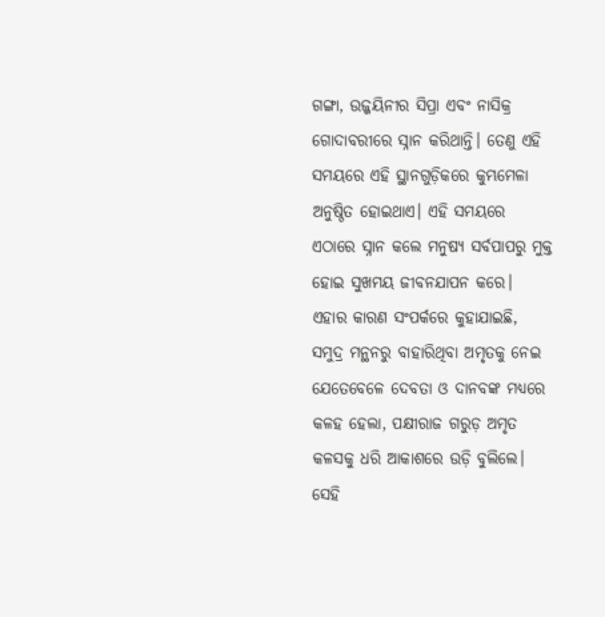ଗଙ୍ଗା, ଉଜ୍ଜୟିନୀର ସିପ୍ରା ଏବଂ ନାସିକ୍ର ଗୋଦାବରୀରେ ସ୍ନାନ କରିଥାନ୍ତି। ତେଣୁ ଏହି ସମୟରେ ଏହି ସ୍ଥାନଗୁଡ଼ିକରେ କୁମ୍ଭମେଳା ଅନୁଷ୍ଠିତ ହୋଇଥାଏ। ଏହି ସମୟରେ ଏଠାରେ ସ୍ନାନ କଲେ ମନୁଷ୍ୟ ସର୍ବପାପରୁ ମୁକ୍ତ ହୋଇ ସୁଖମୟ ଜୀବନଯାପନ କରେ।
ଏହାର କାରଣ ସଂପର୍କରେ କୁହାଯାଇଛି, ସମୁଦ୍ର ମନ୍ଥନରୁ ବାହାରିଥିବା ଅମୃତକୁ ନେଇ ଯେତେବେଳେ ଦେବତା ଓ ଦାନବଙ୍କ ମଧ୍ୟରେ କଳହ ହେଲା, ପକ୍ଷୀରାଜ ଗରୁଡ଼ ଅମୃତ କଳସକୁ ଧରି ଆକାଶରେ ଉଡ଼ି ବୁଲିଲେ। ସେହି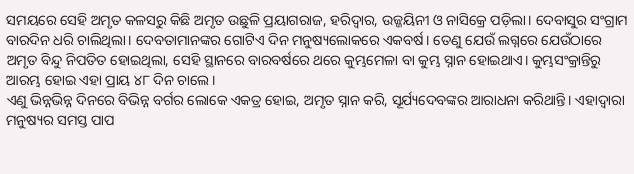ସମୟରେ ସେହି ଅମୃତ କଳସରୁ କିଛି ଅମୃତ ଉଛୁଳି ପ୍ରୟାଗରାଜ, ହରିଦ୍ୱାର, ଉଜ୍ଜୟିନୀ ଓ ନାସିକ୍ରେ ପଡ଼ିଲା। ଦେବାସୁର ସଂଗ୍ରାମ ବାରଦିନ ଧରି ଚାଲିଥିଲା। ଦେବତାମାନଙ୍କର ଗୋଟିଏ ଦିନ ମନୁଷ୍ୟଲୋକରେ ଏକବର୍ଷ। ତେଣୁ ଯେଉଁ ଲଗ୍ନରେ ଯେଉଁଠାରେ ଅମୃତ ବିନ୍ଦୁ ନିପତିତ ହୋଇଥିଲା, ସେହି ସ୍ଥାନରେ ବାରବର୍ଷରେ ଥରେ କୁମ୍ଭମେଳା ବା କୁମ୍ଭ ସ୍ନାନ ହୋଇଥାଏ। କୁମ୍ଭସଂକ୍ରାନ୍ତିରୁ ଆରମ୍ଭ ହୋଇ ଏହା ପ୍ରାୟ ୪୮ ଦିନ ଚାଲେ।
ଏଣୁ ଭିନ୍ନଭିନ୍ନ ଦିନରେ ବିଭିନ୍ନ ବର୍ଗର ଲୋକେ ଏକତ୍ର ହୋଇ, ଅମୃତ ସ୍ନାନ କରି, ସୂର୍ଯ୍ୟଦେବଙ୍କର ଆରାଧନା କରିଥାନ୍ତି। ଏହାଦ୍ୱାରା ମନୁଷ୍ୟର ସମସ୍ତ ପାପ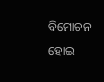ବିମୋଚନ ହୋଇ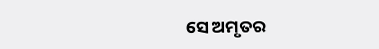ସେ ଅମୃତର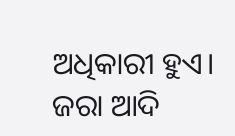ଅଧିକାରୀ ହୁଏ। ଜରା ଆଦି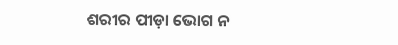ଶରୀର ପୀଡ଼ା ଭୋଗ ନ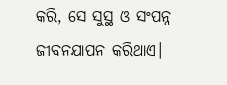କରି, ସେ ସୁସ୍ଥ ଓ ସଂପନ୍ନ ଜୀବନଯାପନ କରିଥାଏ।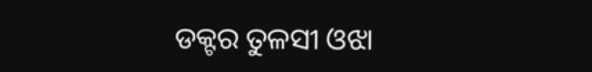ଡକ୍ଟର ତୁଳସୀ ଓଝା